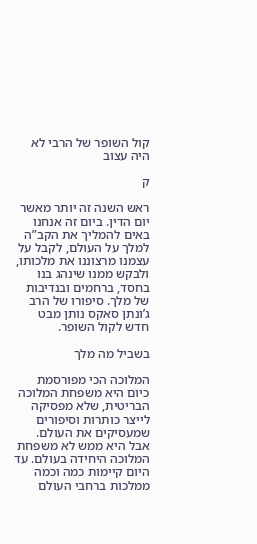קול השופר של הרבי לא היה עצוב

ק

ראש השנה זה יותר מאשר יום הדין. ביום זה אנחנו באים להמליך את הקב”ה למלך על העולם, לקבל על עצמנו מרצוננו את מלכותו, ולבקש ממנו שינהג בנו בחסד, ברחמים ובנדיבות של מלך. סיפורו של הרב ג’ונתן סאקס נותן מבט חדש לקול השופר.

בשביל מה מלך

המלוכה הכי מפורסמת כיום היא משפחת המלוכה הבריטית, שלא מפסיקה לייצר כותרות וסיפורים שמעסיקים את העולם. אבל היא ממש לא משפחת המלוכה היחידה בעולם. עד היום קיימות כמה וכמה ממלכות ברחבי העולם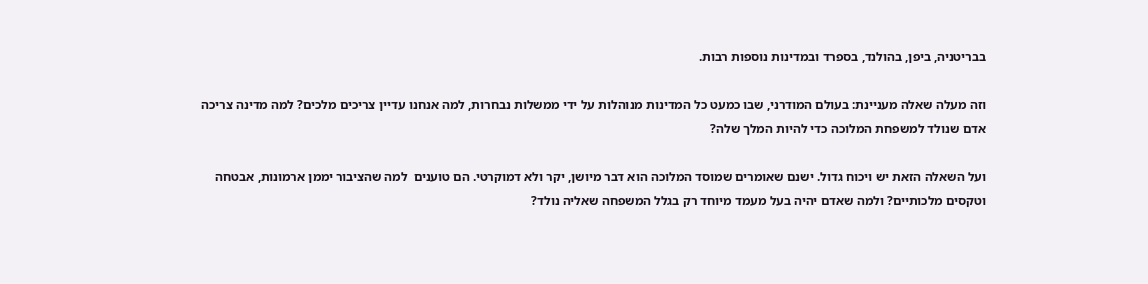בבריטניה, ביפן, בהולנד, בספרד ובמדינות נוספות רבות.

וזה מעלה שאלה מעניינת: בעולם המודרני, שבו כמעט כל המדינות מנוהלות על ידי ממשלות נבחרות, למה אנחנו עדיין צריכים מלכים? למה מדינה צריכה אדם שנולד למשפחת המלוכה כדי להיות המלך שלה?

ועל השאלה הזאת יש ויכוח גדול. ישנם שאומרים שמוסד המלוכה הוא דבר מיושן, יקר ולא דמוקרטי. הם טוענים  למה שהציבור יממן ארמונות, אבטחה וטקסים מלכותיים? ולמה שאדם יהיה בעל מעמד מיוחד רק בגלל המשפחה שאליה נולד?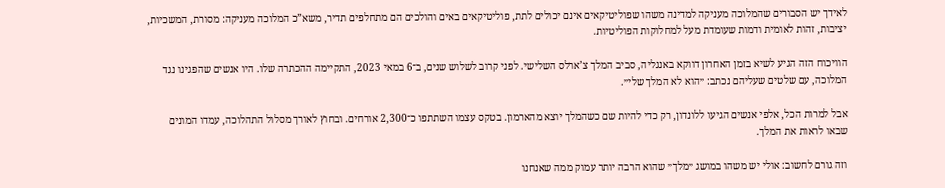לאידך יש הסבורים שהמלוכה מעניקה למדינה משהו שפוליטיקאים אינם יכולים לתת, פוליטיקאים באים והולכים הם מתחלפים תדיר, משא”כ המלוכה מעניקה: מסורת, המשכיות, יציבות, זהות לאומית ודמות שעומדת מעל למחלוקות הפוליטיות.

הוויכוח הזה הגיע לשיא בזמן האחרון דווקא באנגליה, סביב המלך צ’ארלס השלישי. לפני קרוב לשלוש שנים, ב־6 במאי 2023, התקיימה ההכתרה שלו. היו אנשים שהפגינו נגד המלוכה, עם שלטים שעליהם נכתב: ״הוא לא המלך שלי״.

אבל למרות הכל, אלפי אנשים הגיעו ללונדון, רק כדי להיות שם כשהמלך יוצא מהארמון. בטקס עצמו השתתפו כ־2,300 אורחים. ובחוץ לאורך מסלול התהלוכה, עמדו המונים שבאו לראות את המלך.

וזה גורם לחשוב: אולי יש משהו במושג ״מלך״ שהוא הרבה יותר עמוק ממה שאנחנו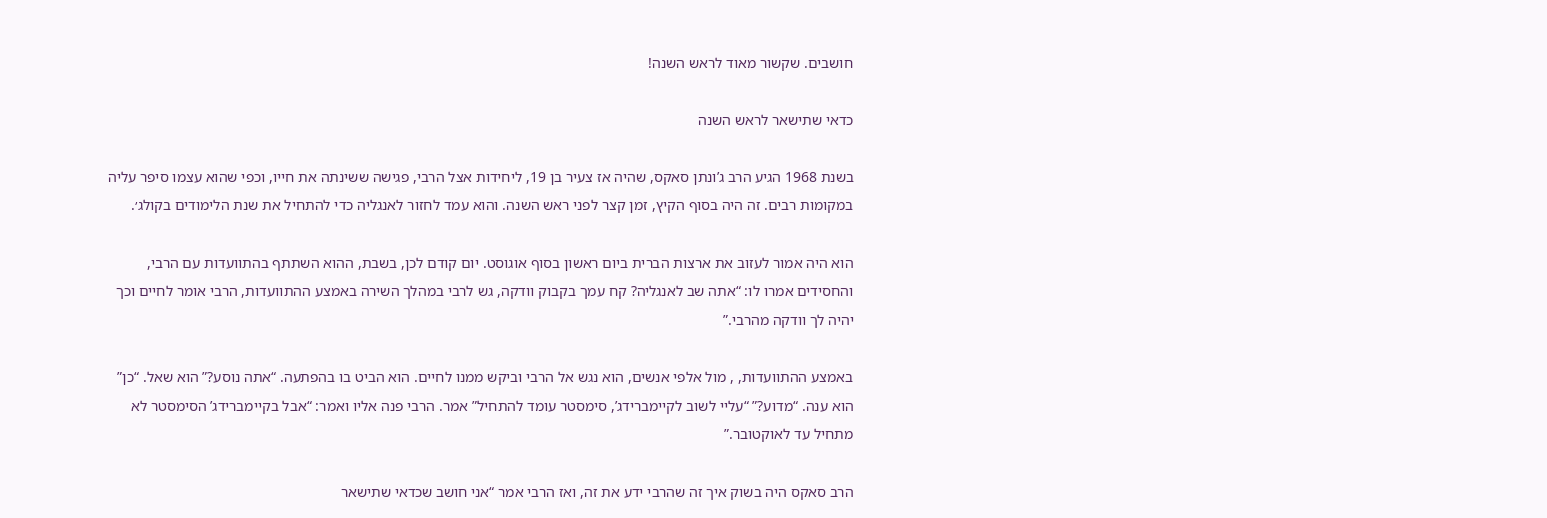חושבים. שקשור מאוד לראש השנה!

כדאי שתישאר לראש השנה

בשנת 1968 הגיע הרב ג’ונתן סאקס, שהיה אז צעיר בן 19, ליחידות אצל הרבי, פגישה ששינתה את חייו, וכפי שהוא עצמו סיפר עליה במקומות רבים. זה היה בסוף הקיץ, זמן קצר לפני ראש השנה. והוא עמד לחזור לאנגליה כדי להתחיל את שנת הלימודים בקולג׳.

הוא היה אמור לעזוב את ארצות הברית ביום ראשון בסוף אוגוסט. יום קודם לכן, בשבת, ההוא השתתף בהתוועדות עם הרבי, והחסידים אמרו לו: “אתה שב לאנגליה? קח עמך בקבוק וודקה, גש לרבי במהלך השירה באמצע ההתוועדות, הרבי אומר לחיים וכך יהיה לך וודקה מהרבי.”

באמצע ההתוועדות, , מול אלפי אנשים, הוא נגש אל הרבי וביקש ממנו לחיים. הוא הביט בו בהפתעה. “אתה נוסע?” הוא שאל. “כן” הוא ענה. “מדוע?” “עליי לשוב לקיימברידג’, סימסטר עומד להתחיל” אמר. הרבי פנה אליו ואמר: “אבל בקיימברידג’ הסימסטר לא מתחיל עד לאוקטובר.”

הרב סאקס היה בשוק איך זה שהרבי ידע את זה, ואז הרבי אמר “אני חושב שכדאי שתישאר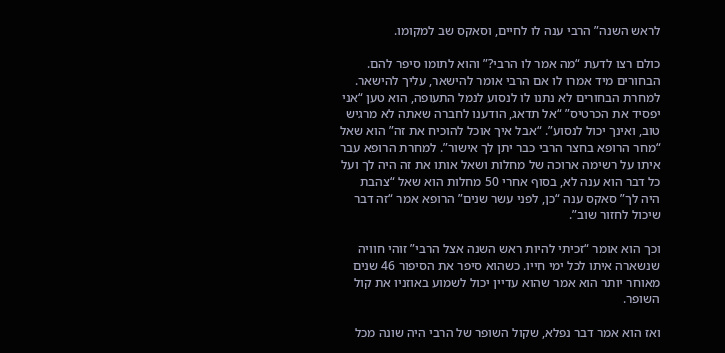לראש השנה” הרבי ענה לו לחיים, וסאקס שב למקומו.

כולם רצו לדעת “מה אמר לו הרבי?” והוא לתומו סיפר להם. הבחורים מיד אמרו לו אם הרבי אומר להישאר, עליך להישאר. למחרת הבחורים לא נתנו לו לנסוע לנמל התעופה, הוא טען “אני יפסיד את הכרטיס” “אל תדאג, הודענו לחברה שאתה לא מרגיש טוב, ואינך יכול לנסוע”. “אבל איך אוכל להוכיח את זה” הוא שאל “מחר הרופא בחצר הרבי כבר יתן לך אישור”. למחרת הרופא עבר איתו על רשימה ארוכה של מחלות ושאל אותו את זה היה לך ועל כל דבר הוא ענה לא, בסוף אחרי 50 מחלות הוא שאל “צהבת היה לך” סאקס ענה “כן, לפני עשר שנים” הרופא אמר “זה דבר שיכול לחזור שוב”.

וכך הוא אומר “זכיתי להיות ראש השנה אצל הרבי” זוהי חוויה שנשארה איתו לכל ימי חייו. כשהוא סיפר את הסיפור 46 שנים מאוחר יותר הוא אמר שהוא עדיין יכול לשמוע באוזניו את קול השופר.

ואז הוא אמר דבר נפלא, שקול השופר של הרבי היה שונה מכל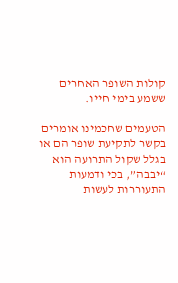קולות השופר האחרים ששמע בימי חייו.

הטעמים שחכמינו אומרים בקשר לתקיעת שופר הם או בגלל שקול התרועה הוא “יבבה”, בכי ודמעות התעוררות לעשות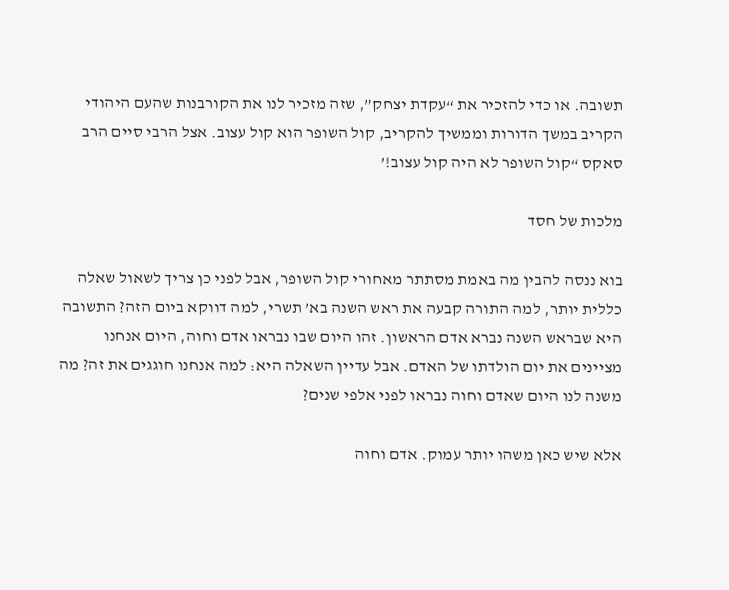תשובה. או כדי להזכיר את “עקדת יצחק”, שזה מזכיר לנו את הקורבנות שהעם היהודי הקריב במשך הדורות וממשיך להקריב, קול השופר הוא קול עצוב. אצל הרבי סיים הרב סאקס “קול השופר לא היה קול עצוב!’

מלכות של חסד

בוא ננסה להבין מה באמת מסתתר מאחורי קול השופר, אבל לפני כן צריך לשאול שאלה כללית יותר, למה התורה קבעה את ראש השנה בא’ תשרי, למה דווקא ביום הזה? התשובה היא שבראש השנה נברא אדם הראשון. זהו היום שבו נבראו אדם וחוה, היום אנחנו מציינים את יום הולדתו של האדם. אבל עדיין השאלה היא: למה אנחנו חוגגים את זה? מה משנה לנו היום שאדם וחוה נבראו לפני אלפי שנים?

אלא שיש כאן משהו יותר עמוק. אדם וחוה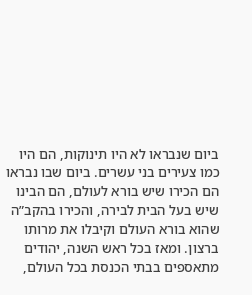ביום שנבראו לא היו תינוקות, הם היו כמו צעירים בני עשרים. ביום שבו נבראו הם הכירו שיש בורא לעולם, הם הבינו שיש בעל הבית לבירה, והכירו בהקב”ה שהוא בורא העולם וקיבלו את מרותו ברצון. ומאז בכל ראש השנה, יהודים מתאספים בבתי הכנסת בכל העולם,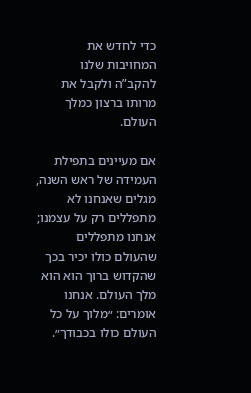כדי לחדש את המחויבות שלנו להקב”ה ולקבל את מרותו ברצון כמלך העולם.

אם מעיינים בתפילת העמידה של ראש השנה, מגלים שאנחנו לא מתפללים רק על עצמנו; אנחנו מתפללים שהעולם כולו יכיר בכך שהקדוש ברוך הוא הוא מלך העולם. אנחנו אומרים: ״מלוך על כל העולם כולו בכבודך״.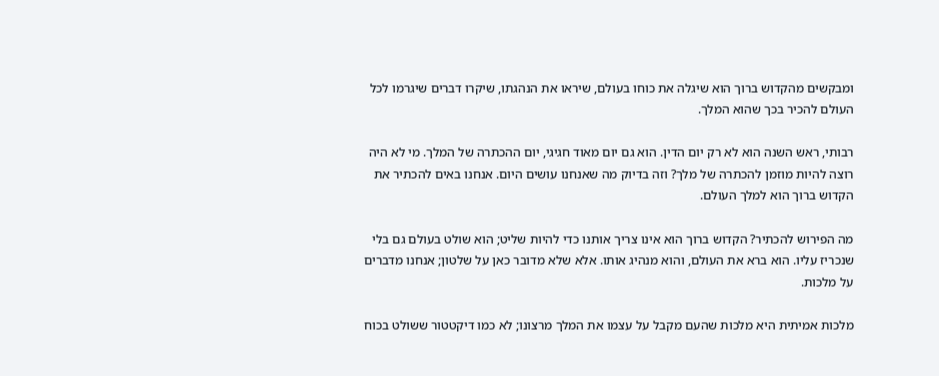ומבקשים מהקדוש ברוך הוא שיגלה את כוחו בעולם, שיראו את הנהגתו, שיקרו דברים שיגרמו לכל העולם להכיר בכך שהוא המלך.

רבותי, ראש השנה הוא לא רק יום הדין. הוא גם יום מאוד חגיגי, יום ההכתרה של המלך. מי לא היה רוצה להיות מוזמן להכתרה של מלך? וזה בדיוק מה שאנחנו עושים היום. אנחנו באים להכתיר את הקדוש ברוך הוא למלך העולם.

מה הפירוש להכתיר? הקדוש ברוך הוא אינו צריך אותנו כדי להיות שליט; הוא שולט בעולם גם בלי שנכריז עליו. הוא ברא את העולם, והוא מנהיג אותו. אלא שלא מדובר כאן על שלטון; אנחנו מדברים על מלכות.

מלכות אמיתית היא מלכות שהעם מקבל על עצמו את המלך מרצונו; לא כמו דיקטטור ששולט בכוח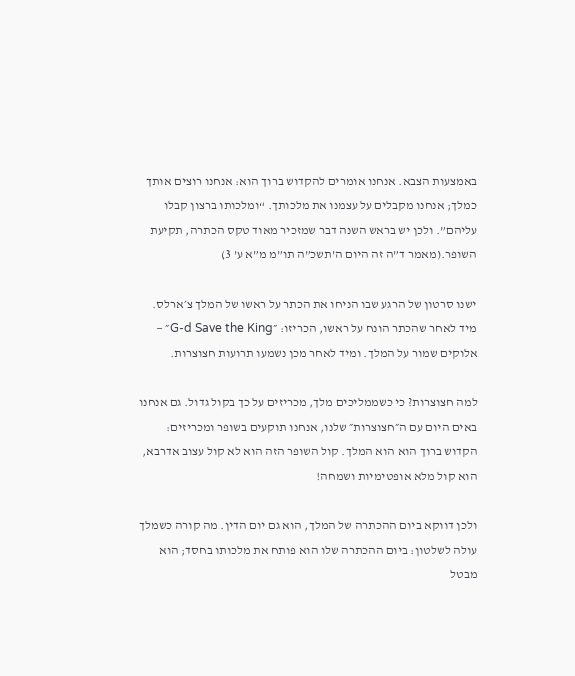באמצעות הצבא. אנחנו אומרים להקדוש ברוך הוא: אנחנו רוצים אותך כמלך; אנחנו מקבלים על עצמנו את מלכותך. “ומלכותו ברצון קבלו עליהם”. ולכן יש בראש השנה דבר שמזכיר מאוד טקס הכתרה, תקיעת השופר.(מאמר ד”ה זה היום ה’תשכ”ה תו”מ מ”א ע’ 3)

ישנו סרטון של הרגע שבו הניחו את הכתר על ראשו של המלך צ׳ארלס. מיד לאחר שהכתר הונח על ראשו, הכריזו: ״G-d Save the King״ — אלוקים שמור על המלך. ומיד לאחר מכן נשמעו תרועות חצוצרות.

למה חצוצרות? כי כשממליכים מלך, מכריזים על כך בקול גדול. גם אנחנו באים היום עם ה״חצוצרות״ שלנו, אנחנו תוקעים בשופר ומכריזים: הקדוש ברוך הוא הוא המלך. קול השופר הזה הוא לא קול עצוב אדרבא, הוא קול מלא אופטימיות ושמחה!

ולכן דווקא ביום ההכתרה של המלך, הוא גם יום הדין. מה קורה כשמלך עולה לשלטון: ביום ההכתרה שלו הוא פותח את מלכותו בחסד; הוא מבטל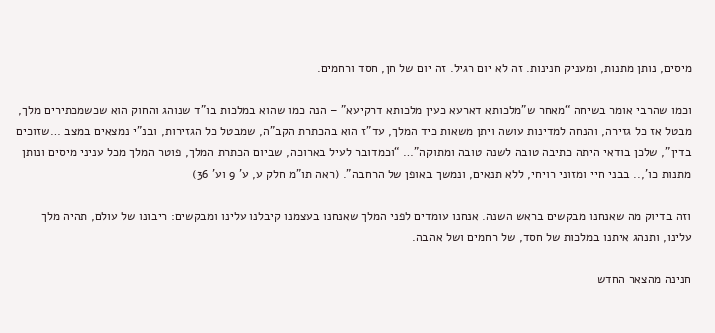מיסים, נותן מתנות, ומעניק חנינות. זה לא יום רגיל. זה יום של חן, חסד ורחמים.

וכמו שהרבי אומר בשיחה “מאחר ש”מלכותא דארעא כעין מלכותא דרקיעא” – הנה כמו שהוא במלכות בו”ד שנוהג והחוק הוא שכשמכתירים מלך, מבטל אז כל גזירה, והנחה למדינות עושה ויתן משאות כיד המלך, עד”ז הוא בהכתרת הקב”ה, שמבטל כל הגזירות, ובנ”י נמצאים במצב …שזוכים בדין”, שלכן בודאי היתה כתיבה טובה לשנה טובה ומתוקה”… “וכמדובר לעיל בארוכה, שביום הכתרת המלך, פוטר המלך מכל עניני מיסים ונותן מתנות כו’,.. בבני חיי ומזוני רויחי, ללא תנאים, ונמשך באופן של הרחבה”. (ראה תו”מ חלק ע, ע’ 9 וע’ 36)

וזה בדיוק מה שאנחנו מבקשים בראש השנה. אנחנו עומדים לפני המלך שאנחנו בעצמנו קיבלנו עלינו ומבקשים: ריבונו של עולם, תהיה מלך עלינו, ותנהג איתנו במלכות של חסד, של רחמים ושל אהבה.

חנינה מהצאר החדש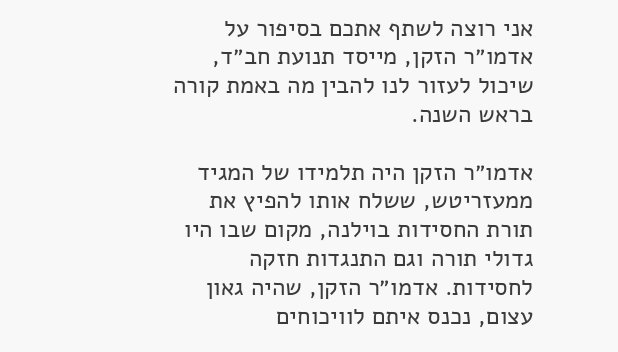אני רוצה לשתף אתכם בסיפור על אדמו״ר הזקן, מייסד תנועת חב״ד, שיכול לעזור לנו להבין מה באמת קורה בראש השנה.

אדמו״ר הזקן היה תלמידו של המגיד ממעזריטש, ששלח אותו להפיץ את תורת החסידות בוילנה, מקום שבו היו גדולי תורה וגם התנגדות חזקה לחסידות. אדמו״ר הזקן, שהיה גאון עצום, נכנס איתם לוויכוחים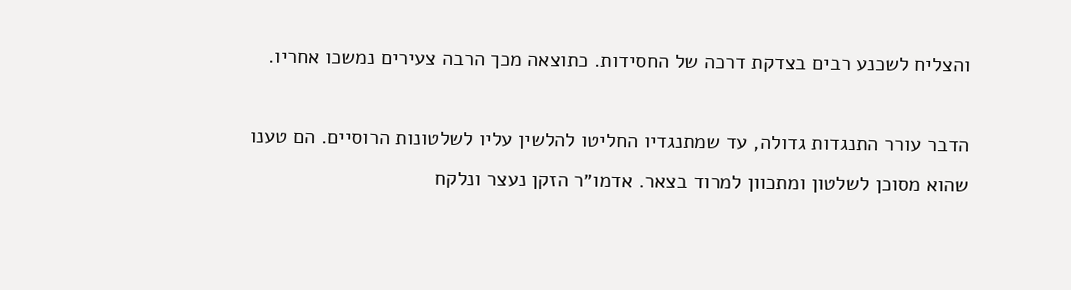והצליח לשכנע רבים בצדקת דרכה של החסידות. כתוצאה מכך הרבה צעירים נמשכו אחריו.

הדבר עורר התנגדות גדולה, עד שמתנגדיו החליטו להלשין עליו לשלטונות הרוסיים. הם טענו שהוא מסוכן לשלטון ומתכוון למרוד בצאר. אדמו״ר הזקן נעצר ונלקח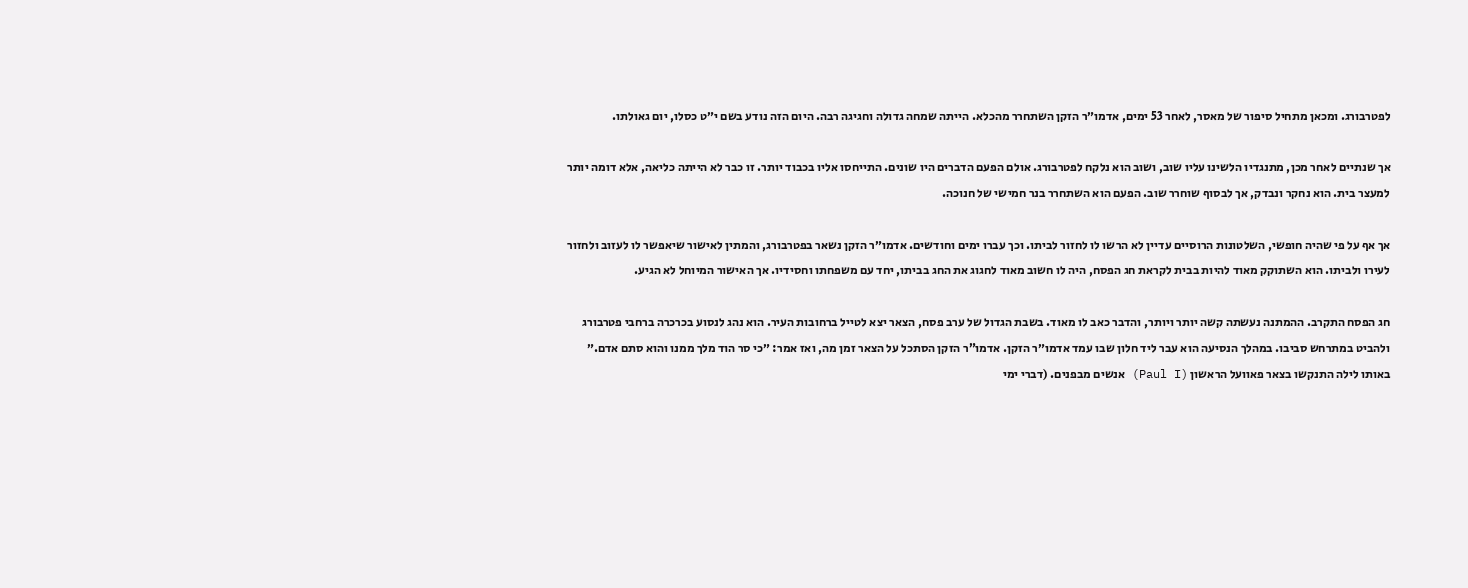לפטרבורג. ומכאן מתחיל סיפור של מאסר, לאחר 53 ימים, אדמו״ר הזקן השתחרר מהכלא. הייתה שמחה גדולה וחגיגה רבה. היום הזה נודע בשם י״ט כסלו, יום גאולתו.

אך שנתיים לאחר מכן, מתנגדיו הלשינו עליו שוב, ושוב הוא נלקח לפטרבורג. אולם הפעם הדברים היו שונים. התייחסו אליו בכבוד יותר. זו כבר לא הייתה כליאה, אלא דומה יותר למעצר בית. הוא נחקר ונבדק, אך לבסוף שוחרר שוב. הפעם הוא השתחרר בנר חמישי של חנוכה.

אך אף על פי שהיה חופשי, השלטונות הרוסיים עדיין לא הרשו לו לחזור לביתו. וכך עברו ימים וחודשים. אדמו״ר הזקן נשאר בפטרבורג, והמתין לאישור שיאפשר לו לעזוב ולחזור לעירו ולביתו. הוא השתוקק מאוד להיות בבית לקראת חג הפסח, היה לו חשוב מאוד לחגוג את החג בביתו, יחד עם משפחתו וחסידיו. אך האישור המיוחל לא הגיע.

חג הפסח התקרב. ההמתנה נעשתה קשה יותר ויותר, והדבר כאב לו מאוד. בשבת הגדול של ערב פסח, הצאר יצא לטייל ברחובות העיר. הוא נהג לנסוע בכרכרה ברחבי פטרבורג ולהביט במתרחש סביבו. במהלך הנסיעה הוא עבר ליד חלון שבו עמד אדמו״ר הזקן. אדמו”ר הזקן הסתכל על הצאר זמן מה, ואז אמר: ״כי סר הוד מלך ממנו והוא סתם אדם.״ באותו לילה התנקשו בצאר פאוועל הראשון (Paul I) אנשים מבפנים. (דברי ימי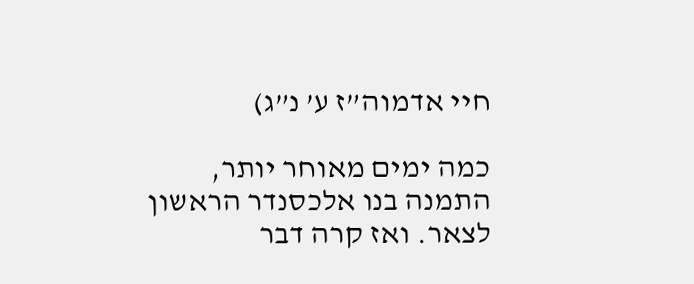חיי אדמוה”ז ע’ נ”ג)

כמה ימים מאוחר יותר, התמנה בנו אלכסנדר הראשון לצאר. ואז קרה דבר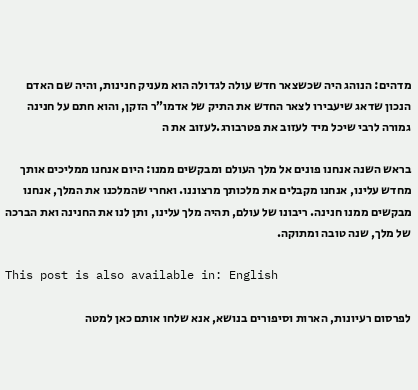מדהים: הנוהג היה שכשצאר חדש עולה לגדולה הוא מעניק חנינות, והיה שם האדם הנכון שדאג שיעבירו לצאר החדש את התיק של אדמו”ר הזקן, והוא חתם על חנינה גמורה לרבי שיכל מיד לעזוב את פטרבורג.לעזוב את ה

בראש השנה אנחנו פונים אל מלך העולם ומבקשים ממנו: היום אנחנו ממליכים אותך מחדש עלינו, אנחנו מקבלים את מלכותך מרצוננו. ואחרי שהמלכנו את המלך, אנחנו מבקשים ממנו חנינה. ריבונו של עולם, תהיה מלך עלינו, ותן לנו את החנינה ואת הברכה של מלך, שנה טובה ומתוקה.

This post is also available in: English

לפרסום רעיונות, הארות וסיפורים בנושא, אנא שלחו אותם כאן למטה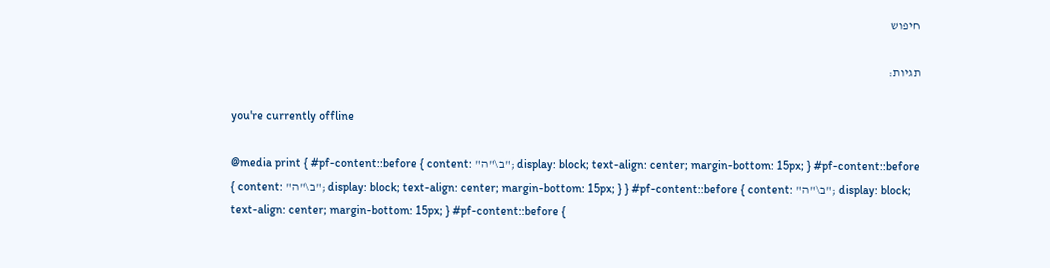חיפוש

תגיות:

you're currently offline

@media print { #pf-content::before { content: "ב\"ה"; display: block; text-align: center; margin-bottom: 15px; } #pf-content::before { content: "ב\"ה"; display: block; text-align: center; margin-bottom: 15px; } } #pf-content::before { content: "ב\"ה"; display: block; text-align: center; margin-bottom: 15px; } #pf-content::before {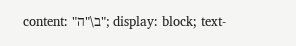content: "ב\"ה"; display: block; text-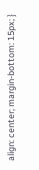align: center; margin-bottom: 15px; }